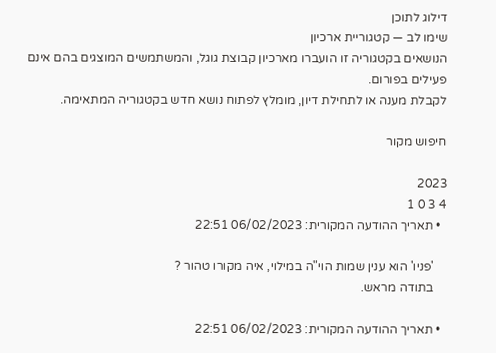דילוג לתוכן
שימו לב — קטגוריית ארכיון
הנושאים בקטגוריה זו הועברו מארכיון קבוצת גוגל, והמשתמשים המוצגים בהם אינם פעילים בפורום.
לקבלת מענה או לתחילת דיון, מומלץ לפתוח נושא חדש בקטגוריה המתאימה.

חיפוש מקור

2023
4 3 0 1
  • תאריך ההודעה המקורית: 06/02/2023 22:51

    'פניו' הוא ענין שמות הוי"ה במילוי, איה מקורו טהור ?
    בתודה מראש.

  • תאריך ההודעה המקורית: 06/02/2023 22:51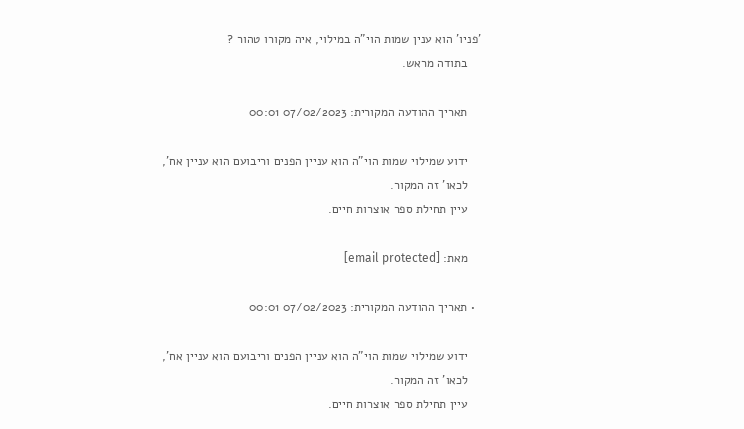'פניו' הוא ענין שמות הוי"ה במילוי, איה מקורו טהור ?
    בתודה מראש.

    תאריך ההודעה המקורית: 07/02/2023 00:01

    ידוע שמילוי שמות הוי"ה הוא עניין הפנים וריבועם הוא עניין אח',
    לכאו' זה המקור.
    עיין תחילת ספר אוצרות חיים.

    מאת: [email protected]

  • תאריך ההודעה המקורית: 07/02/2023 00:01

    ידוע שמילוי שמות הוי"ה הוא עניין הפנים וריבועם הוא עניין אח',
    לכאו' זה המקור.
    עיין תחילת ספר אוצרות חיים.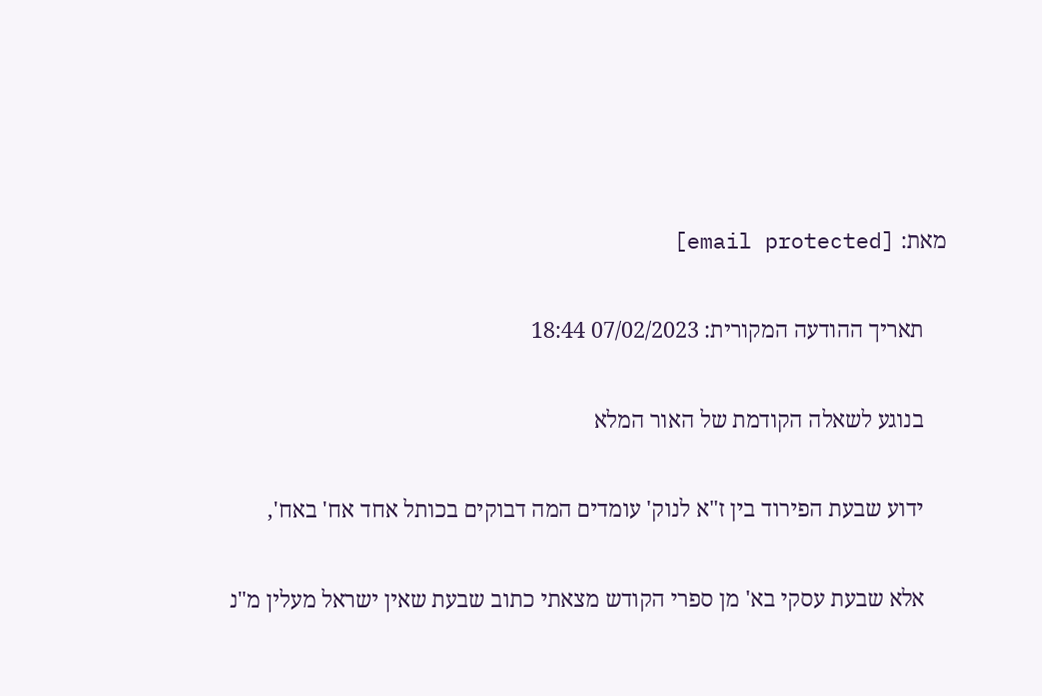מאת: [email protected]

    תאריך ההודעה המקורית: 07/02/2023 18:44

    בנוגע לשאלה הקודמת של האור המלא

    ידוע שבעת הפירוד בין ז"א לנוק' עומדים המה דבוקים בכותל אחד אח' באח',

    אלא שבעת עסקי בא' מן ספרי הקודש מצאתי כתוב שבעת שאין ישראל מעלין מ"נ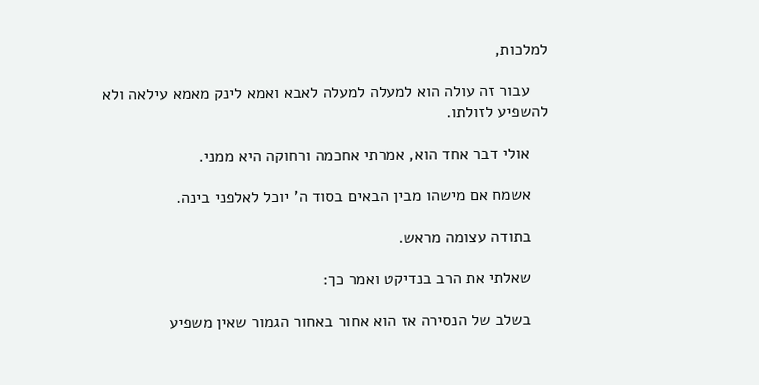למלכות,

    עבור זה עולה הוא למעלה למעלה לאבא ואמא לינק מאמא עילאה ולא להשפיע לזולתו.

    אולי דבר אחד הוא, אמרתי אחכמה ורחוקה היא ממני.

    אשמח אם מישהו מבין הבאים בסוד ה' יוכל לאלפני בינה.

    בתודה עצומה מראש.

    שאלתי את הרב בנדיקט ואמר כך:

    בשלב של הנסירה אז הוא אחור באחור הגמור שאין משפיע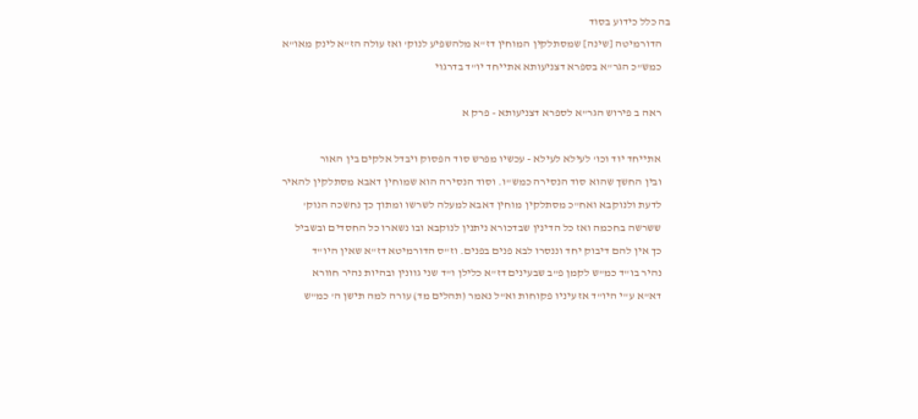בה כלל כידוע בסוד
    הדורמיטה [שינה] שמסתלקין המוחין דז"א מלהשפיע לנוק' ואז עולה הז"א לינק מאו"א
    כמש"כ הגר"א בספרא דצניעותא אתייחד יו"ד בדרגוי

    ראה ב פירוש הגר"א לספרא דצניעותא - פרק א

    אתייחד יוד וכו' לעילא לעילא - עכשיו מפרש סוד הפסוק ויבדל אלקים בין האור
    ובין החשך שהוא סוד הנסירה כמש"ו. וסוד הנסירה הוא שמוחין דאבא מסתלקין להאיר
    לדעת ולנוקבא ואח"כ מסתלקין מוחין דאבא למעלה לשרשו ומתוך כך נחשכה הנוק'
    ששרשה בחכמה ואז כל הדינין שבדכורא ניתנין לנוקבא ובו נשארו כל החסדים ובשביל
    כך אין להם דיבוק יחד וננסרו לבא פנים בפנים. וז"ס הדורמיטא דז"א שאין היו"ד
    נהיר בו"ד כמ"ש לקמן פ"ב שבעינים דז"א כלילן ו"ד שני גוונין ובהיות נהיר חוורא
    דא"א ע"י היו"ד אז עיניו פקוחות וא"ל נאמר (תהלים מד) עורה למה תישן ה' כמ"ש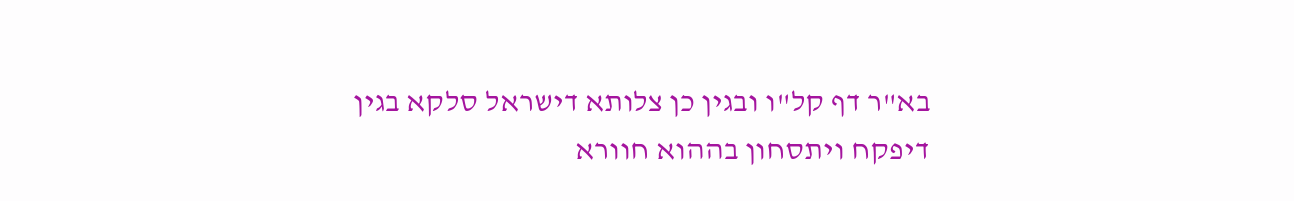בא"ר דף קל"ו ובגין כן צלותא דישראל סלקא בגין דיפקח ויתסחון בההוא חוורא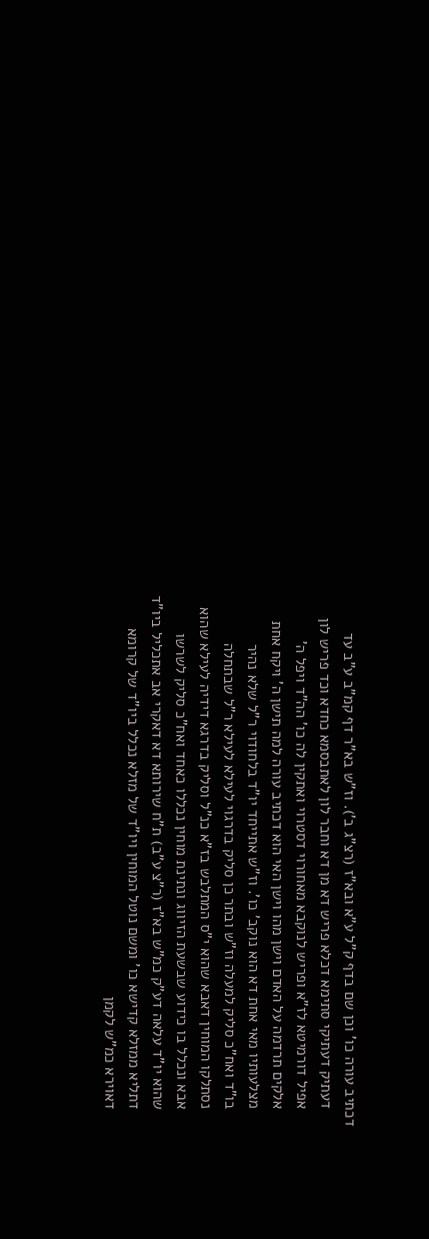דכתיב עורה כו' וכן שם בדף ק"ל ע"א ובא"ז (רצ"ג ב'). וז"ש בא"ר דף קמ"ב ע"ב עד
    דעתיק דעתיקי סתימא דכלא פריש דא מן דא וחבר לון לאתבסמא כחדא וכד פריש לון
    אפיל דורמיטא לז"א ופריש לנוקבא מאחורוי דסטרוי ואתקין לה כו' הה"ד ויפל ה'
    אלקים תרדמה על האדם וישן מהו וישן האי הוא דכתיב עורה למה תישן ה' ויקח אחת
    מצלעותיו מאי אחת דא הוא נוקב' כו'. וז"ש אתייחד יו"ד בלחודוי ר"ל שלא נהיר
    בו"ד ואח"כ סליק למעלה וז"ש ובתר כן סליק בדרגוי לעילא לעילא ר"ל שבתחלה
    נסתלקו המוחין דאבא שהוא י"ס המתלבש בז"א כנ"ל וסליק בדרגא דידיה לעילא שהוא
    אבא ונכלל בו כידוע שבשעת הזיווג ונתינת מוחין נכללו כאחד ואח"כ סליק לשרשו
    שהוא יו"ד עלאה דע"ק כמ"ש בא"ז (ר"צ ע"ב) ת"ח שירותא דא דאקרי אב אתכליל ביו"ד
    דתליא ממזלא קדישא כו' ומשם נוטל המוחין ויו"ד של מזלא נכלל ביו"ד של קרומא
    דאוירא כמ"ש לקמן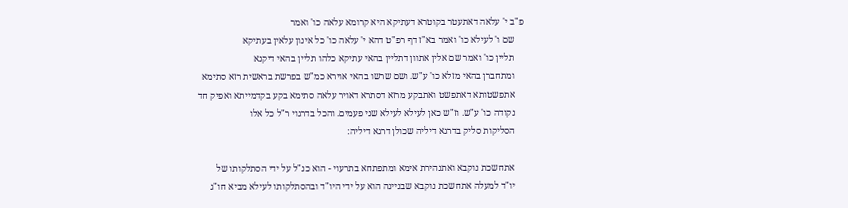פ"ב י' עלאה דאתעטר בקוטרא דעתיקא היא קרומא עלאה כו' ואמר
    שם ו' לעילא כו' ואמר בא"ז דף רפ"ט דהא י' עלאה כו' כל אינון עלאין בעתיקא
    תליין כו' ואמר שם אלין אתוון דתליין בהאי עתיקא כלהו תליין בהאי דיקנא
    ומתחברן בהאי מזלא כו' ע"ש. ושם שרשו בהאי אוירא כמ"ש בפרשת בראשית רזא סתימא
    אתפשטותא דאתפשט ואתבקע מרזא דסתרא דאויר עלאה סתימא בקע בקדמייתא ואפיק חד
    נקודה כו' ע"ש. וז"ש כאן לעילא לעילא שני פעמים. והכל בדרגוי ר"ל כל אלו
    הסליקות סליק בדרגא דיליה שכולן דרגא דיליה:

    אתחשכת נוקבא ואתנהירת אימא ומתפתחא בתרעוי - הוא כנ"ל על ידי הסתלקותו של
    יו"ד למעלה אתחשכת נוקבא שבניינה הוא על ידי היו"ד ובהסתלקותו לעילא מביא חו"ג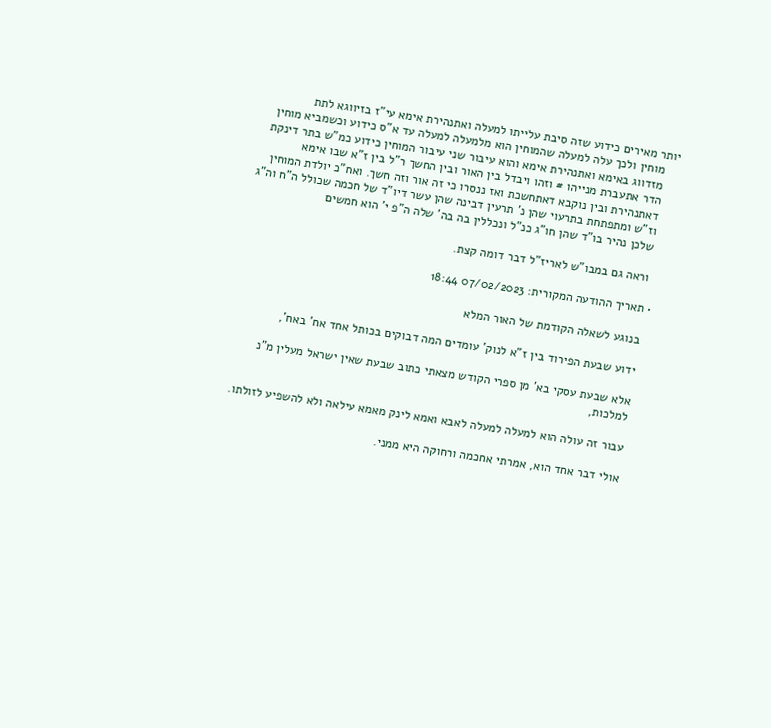יותר מאירים כידוע שזה סיבת עלייתו למעלה ואתנהירת אימא עי"ז בזיווגא לתת
    מוחין ולכך עלה למעלה שהמוחין הוא מלמעלה למעלה עד א"ס כידוע וכשמביא מוחין
    מזדווג באימא ואתנהירת אימא והוא עיבור שני עיבור המוחין כידוע כמ"ש בתר דינקת
    הדר אתעברת מנייהו # וזהו ויבדל בין האור ובין החשך ר"ל בין ז"א שבו אימא
    דאתנהירת ובין נוקבא דאתחשכת ואז ננסרו כי זה אור וזה חשך. ואח"כ יולדת המוחין
    וז"ש ומתפתחת בתרעוי שהן נ' תרעין דבינה שהן עשר דיו"ד של חכמה שכולל ה"ח וה"ג
    שלכן נהיר בו"ד שהן חו"ג כנ"ל ונכללין בה בה' שלה ה"פ י' הוא חמשים

    וראה גם במבו"ש לאריז"ל דבר דומה קצת.

  • תאריך ההודעה המקורית: 07/02/2023 18:44

    בנוגע לשאלה הקודמת של האור המלא

    ידוע שבעת הפירוד בין ז"א לנוק' עומדים המה דבוקים בכותל אחד אח' באח',

    אלא שבעת עסקי בא' מן ספרי הקודש מצאתי כתוב שבעת שאין ישראל מעלין מ"נ
    למלכות,

    עבור זה עולה הוא למעלה למעלה לאבא ואמא לינק מאמא עילאה ולא להשפיע לזולתו.

    אולי דבר אחד הוא, אמרתי אחכמה ורחוקה היא ממני.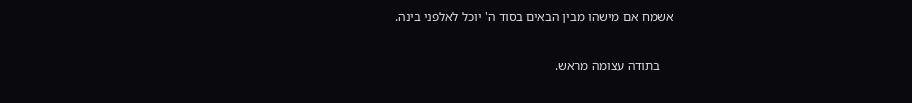אשמח אם מישהו מבין הבאים בסוד ה' יוכל לאלפני בינה.

    בתודה עצומה מראש.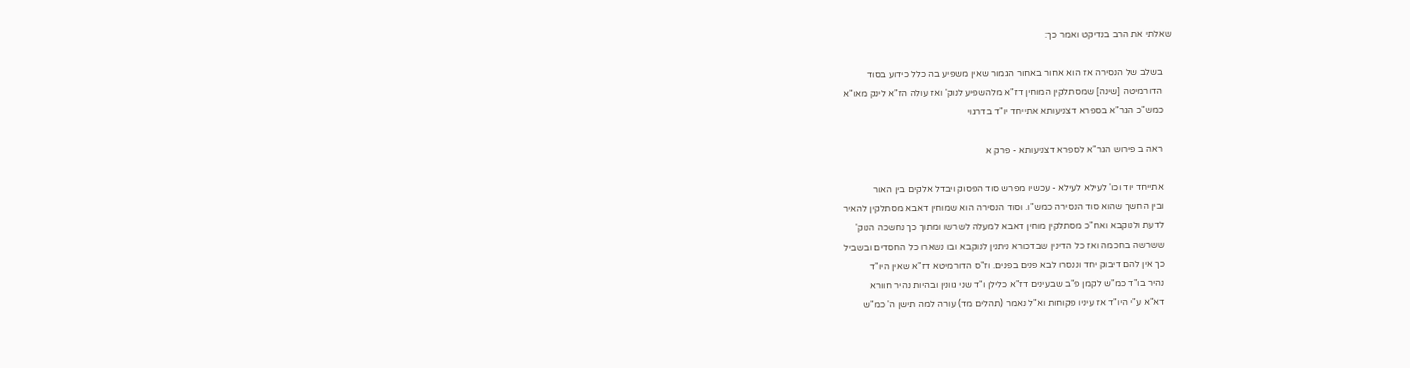שאלתי את הרב בנדיקט ואמר כך:

    בשלב של הנסירה אז הוא אחור באחור הגמור שאין משפיע בה כלל כידוע בסוד
    הדורמיטה [שינה] שמסתלקין המוחין דז"א מלהשפיע לנוק' ואז עולה הז"א לינק מאו"א
    כמש"כ הגר"א בספרא דצניעותא אתייחד יו"ד בדרגוי

    ראה ב פירוש הגר"א לספרא דצניעותא - פרק א

    אתייחד יוד וכו' לעילא לעילא - עכשיו מפרש סוד הפסוק ויבדל אלקים בין האור
    ובין החשך שהוא סוד הנסירה כמש"ו. וסוד הנסירה הוא שמוחין דאבא מסתלקין להאיר
    לדעת ולנוקבא ואח"כ מסתלקין מוחין דאבא למעלה לשרשו ומתוך כך נחשכה הנוק'
    ששרשה בחכמה ואז כל הדינין שבדכורא ניתנין לנוקבא ובו נשארו כל החסדים ובשביל
    כך אין להם דיבוק יחד וננסרו לבא פנים בפנים. וז"ס הדורמיטא דז"א שאין היו"ד
    נהיר בו"ד כמ"ש לקמן פ"ב שבעינים דז"א כלילן ו"ד שני גוונין ובהיות נהיר חוורא
    דא"א ע"י היו"ד אז עיניו פקוחות וא"ל נאמר (תהלים מד) עורה למה תישן ה' כמ"ש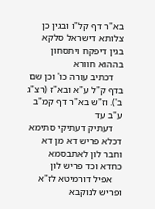בא"ר דף קל"ו ובגין כן צלותא דישראל סלקא בגין דיפקח ויתסחון בההוא חוורא
    דכתיב עורה כו' וכן שם בדף ק"ל ע"א ובא"ז (רצ"ג ב'). וז"ש בא"ר דף קמ"ב ע"ב עד
    דעתיק דעתיקי סתימא דכלא פריש דא מן דא וחבר לון לאתבסמא כחדא וכד פריש לון
    אפיל דורמיטא לז"א ופריש לנוקבא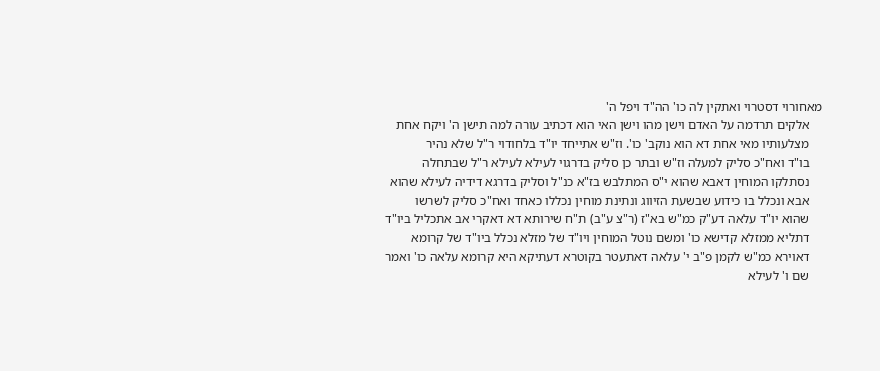מאחורוי דסטרוי ואתקין לה כו' הה"ד ויפל ה'
    אלקים תרדמה על האדם וישן מהו וישן האי הוא דכתיב עורה למה תישן ה' ויקח אחת
    מצלעותיו מאי אחת דא הוא נוקב' כו'. וז"ש אתייחד יו"ד בלחודוי ר"ל שלא נהיר
    בו"ד ואח"כ סליק למעלה וז"ש ובתר כן סליק בדרגוי לעילא לעילא ר"ל שבתחלה
    נסתלקו המוחין דאבא שהוא י"ס המתלבש בז"א כנ"ל וסליק בדרגא דידיה לעילא שהוא
    אבא ונכלל בו כידוע שבשעת הזיווג ונתינת מוחין נכללו כאחד ואח"כ סליק לשרשו
    שהוא יו"ד עלאה דע"ק כמ"ש בא"ז (ר"צ ע"ב) ת"ח שירותא דא דאקרי אב אתכליל ביו"ד
    דתליא ממזלא קדישא כו' ומשם נוטל המוחין ויו"ד של מזלא נכלל ביו"ד של קרומא
    דאוירא כמ"ש לקמן פ"ב י' עלאה דאתעטר בקוטרא דעתיקא היא קרומא עלאה כו' ואמר
    שם ו' לעילא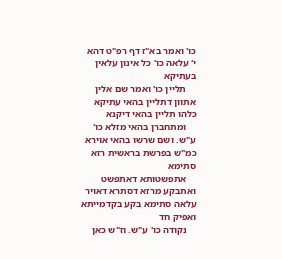כו' ואמר בא"ז דף רפ"ט דהא י' עלאה כו' כל אינון עלאין בעתיקא
    תליין כו' ואמר שם אלין אתוון דתליין בהאי עתיקא כלהו תליין בהאי דיקנא
    ומתחברן בהאי מזלא כו' ע"ש. ושם שרשו בהאי אוירא כמ"ש בפרשת בראשית רזא סתימא
    אתפשטותא דאתפשט ואתבקע מרזא דסתרא דאויר עלאה סתימא בקע בקדמייתא ואפיק חד
    נקודה כו' ע"ש. וז"ש כאן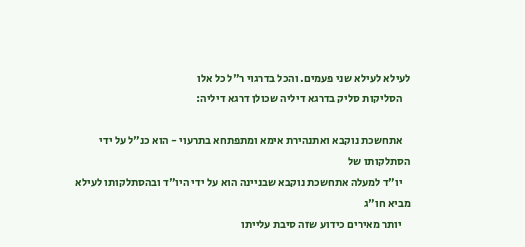לעילא לעילא שני פעמים. והכל בדרגוי ר"ל כל אלו
    הסליקות סליק בדרגא דיליה שכולן דרגא דיליה:

    אתחשכת נוקבא ואתנהירת אימא ומתפתחא בתרעוי - הוא כנ"ל על ידי הסתלקותו של
    יו"ד למעלה אתחשכת נוקבא שבניינה הוא על ידי היו"ד ובהסתלקותו לעילא מביא חו"ג
    יותר מאירים כידוע שזה סיבת עלייתו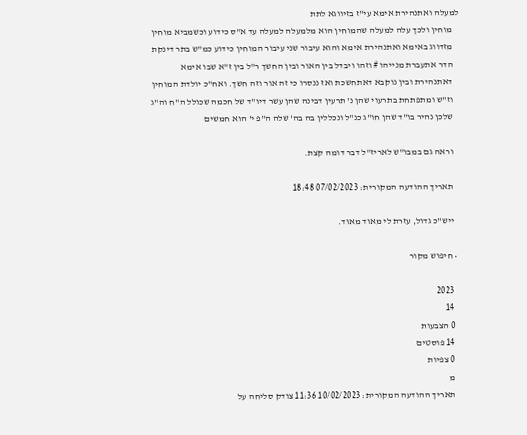למעלה ואתנהירת אימא עי"ז בזיווגא לתת
    מוחין ולכך עלה למעלה שהמוחין הוא מלמעלה למעלה עד א"ס כידוע וכשמביא מוחין
    מזדווג באימא ואתנהירת אימא והוא עיבור שני עיבור המוחין כידוע כמ"ש בתר דינקת
    הדר אתעברת מנייהו # וזהו ויבדל בין האור ובין החשך ר"ל בין ז"א שבו אימא
    דאתנהירת ובין נוקבא דאתחשכת ואז ננסרו כי זה אור וזה חשך. ואח"כ יולדת המוחין
    וז"ש ומתפתחת בתרעוי שהן נ' תרעין דבינה שהן עשר דיו"ד של חכמה שכולל ה"ח וה"ג
    שלכן נהיר בו"ד שהן חו"ג כנ"ל ונכללין בה בה' שלה ה"פ י' הוא חמשים

    וראה גם במבו"ש לאריז"ל דבר דומה קצת.

    תאריך ההודעה המקורית: 07/02/2023 18:48

    ייש"כ גדול, עזרת לי מאוד מאוד.

  • חיפוש מקור

    2023
    14
    0 הצבעות
    14 פוסטים
    0 צפיות
    מ
    תאריך ההודעה המקורית: 10/02/2023 11:36 צודק סליחה על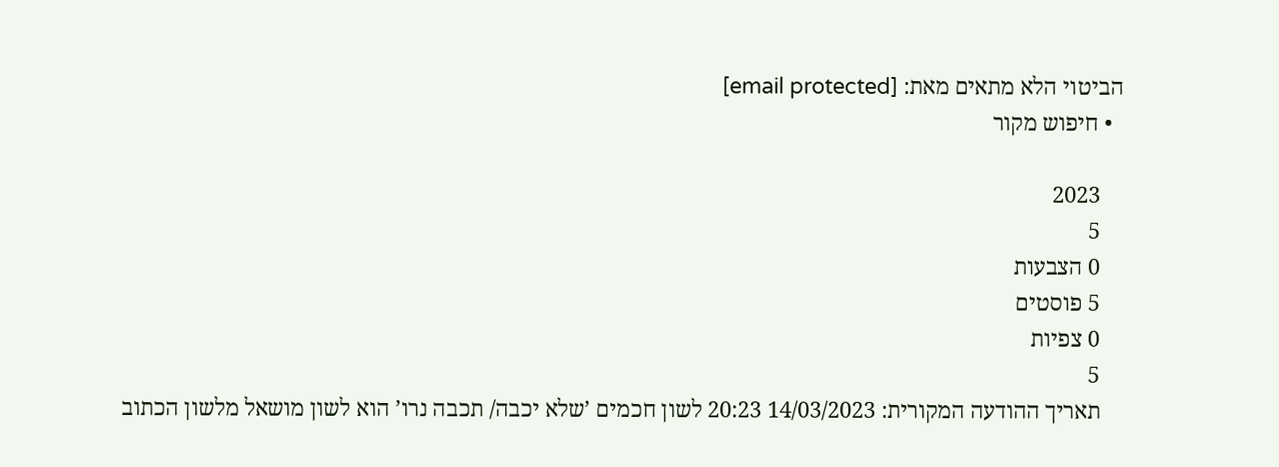הביטוי הלא מתאים מאת: [email protected]
  • חיפוש מקור

    2023
    5
    0 הצבעות
    5 פוסטים
    0 צפיות
    5
    תאריך ההודעה המקורית: 14/03/2023 20:23 לשון חכמים ’שלא יכבה/ תכבה נרו’ הוא לשון מושאל מלשון הכתוב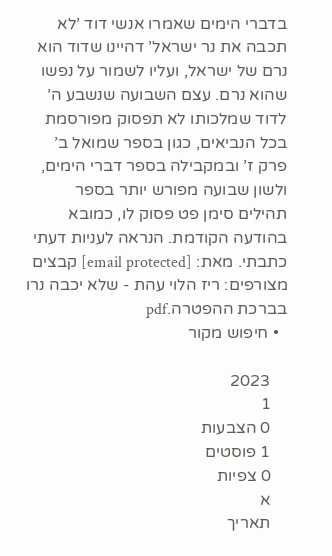בדברי הימים שאמרו אנשי דוד ’לא תכבה את נר ישראל’ דהיינו שדוד הוא נרם של ישראל, ועליו לשמור על נפשו שהוא נרם. עצם השבועה שנשבע ה’ לדוד שמלכותו לא תפסוק מפורסמת בכל הנביאים, כגון בספר שמואל ב’ פרק ז’ ובמקבילה בספר דברי הימים, ולשון שבועה מפורש יותר בספר תהילים סימן פט פסוק לו, כמובא בהודעה הקודמת. הנראה לעניות דעתי כתבתי. מאת: [email protected] קבצים מצורפים: ריז הלוי עהת - שלא יכבה נרו בברכת ההפטרה.pdf
  • חיפוש מקור

    2023
    1
    0 הצבעות
    1 פוסטים
    0 צפיות
    א
    תאריך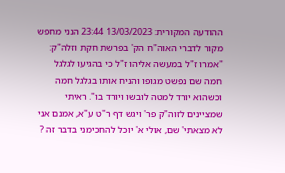ההודעה המקורית: 13/03/2023 23:44 הנני מחפש מקור לדברי האוה"ח הק' בפרשת חקת וזלה"ק: "אמרו ז"ל במעשה אליהו ז"ל כי בהגיעו לגלגל חמה שם נפשט מגופו והניח אותו בגלגל חמה וכשהוא יורד למטה לובשו ויורד בו". ראיתי שמציינים לזוה"ק פר' ויגש דף ר"ט ע"א, אמנם אני לא מצאתי' שם, אולי א' יוכל להחכימני בדבר זה ?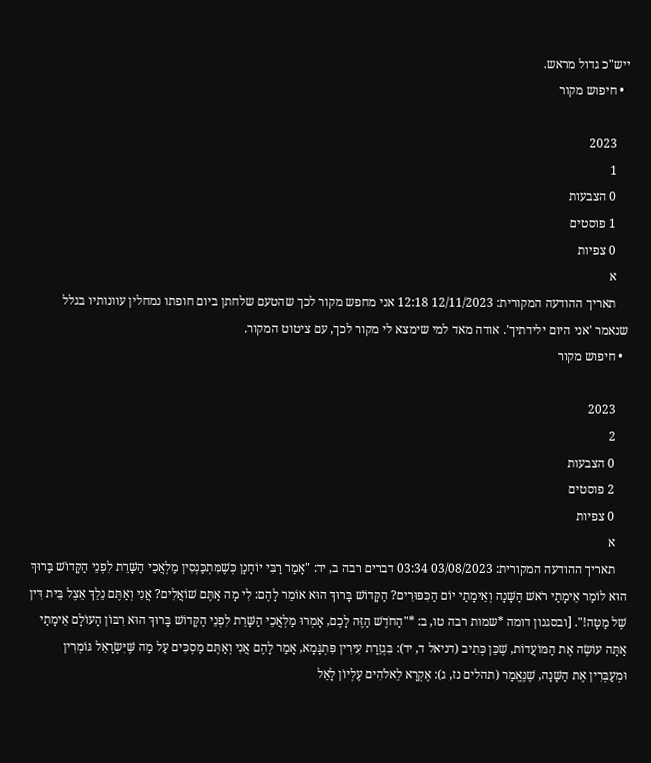ייש"כ גדול מראש.
  • חיפוש מקור

    2023
    1
    0 הצבעות
    1 פוסטים
    0 צפיות
    א
    תאריך ההודעה המקורית: 12/11/2023 12:18 אני מחפש מקור לכך שהטעם שלחתן ביום חופתו נמחלין עוונותיו בגלל שנאמר 'אני היום ילידתיך'. אודה מאד למי שימצא לי מקור לכך, עם ציטוט המקור.
  • חיפוש מקור

    2023
    2
    0 הצבעות
    2 פוסטים
    0 צפיות
    א
    תאריך ההודעה המקורית: 03/08/2023 03:34 דברים רבה ב, יד: "אָמַר רַבִּי יוֹחָנָן כְּשֶׁמִּתְכַּנְסִין מַלְאֲכֵי הַשָּׁרֵת לִפְנֵי הַקָּדוֹשׁ בָּרוּךְ הוּא לוֹמַר אֵימָתַי רֹאשׁ הַשָּׁנָה וְאֵימָתַי יוֹם הַכִּפּוּרִים? הַקָּדוֹשׁ בָּרוּךְ הוּא אוֹמֵר לָהֶם: לִי מָה אַתֶּם שׁוֹאֲלִים? אֲנִי וְאַתֶּם נֵלֵךְ אֵצֶל בֵּית דִּין שֶׁל מַטָּה!". [ובסגנון דומה *שמות רבה טו, ב: *"הַחֹדֶשׁ הַזֶּה לָכֶם, אָמְרוּ מַלְאֲכֵי הַשָּׁרֵת לִפְנֵי הַקָּדוֹשׁ בָּרוּךְ הוּא רִבּוֹן הָעוֹלָם אֵימָתַי אַתָּה עוֹשֶׂה אֶת הַמּוֹעֲדוֹת, שֶׁכֵּן כְּתִיב (דניאל ד, יד): בִּגְזֵרַת עִירִין פִּתְגָּמָא, אָמַר לָהֶם אֲנִי וְאַתֶּם מַסְכִּים עַל מַה שֶּׁיִּשְׂרָאֵל גּוֹמְרִין וּמְעַבְּרִין אֶת הַשָּׁנָה, שֶׁנֶּאֱמַר (תהלים נז, ג): אֶקְרָא לֵאלֹהִים עֶלְיוֹן לָאֵל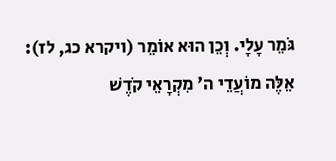גֹּמֵר עָלָי. וְכֵן הוּא אוֹמֵר (ויקרא כג, לז): אֵלֶּה מוֹעֲדֵי ה' מִקְרָאֵי קֹדֶשׁ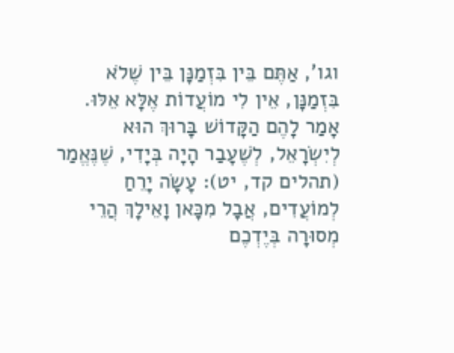וגו', אַתֶּם בֵּין בִּזְמַנָּן בֵּין שֶׁלֹא בִּזְמַנָּן, אֵין לִי מוֹעֲדוֹת אֶלָּא אֵלּוּ. אָמַר לָהֶם הַקָּדוֹשׁ בָּרוּךְ הוּא לְיִשְׂרָאֵל, לְשֶׁעָבַר הָיָה בְּיָדִי, שֶׁנֶּאֱמַר (תהלים קד, יט): עָשָׂה יָרֵחַ לְמוֹעֲדִים, אֲבָל מִכָּאן וָאֵילָךְ הֲרֵי מְסוּרָה בְּיֶדְכֶם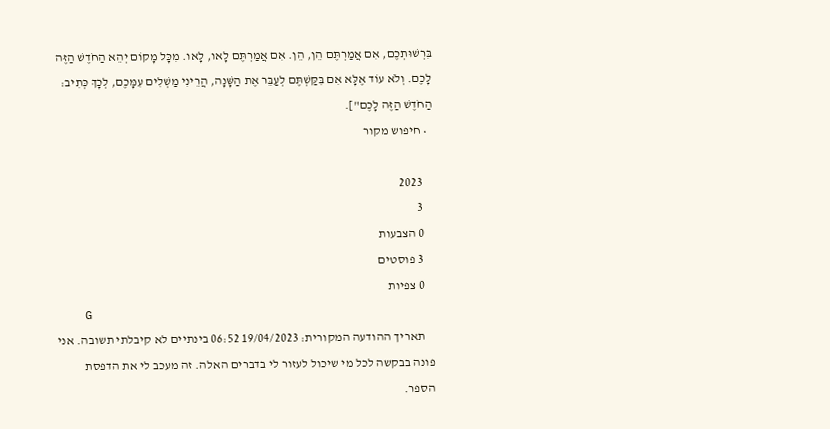בִּרְשׁוּתְכֶם, אִם אֲמַרְתֶּם הֵן, הֵן. אִם אֲמַרְתֶּם לָאו, לָאו. מִכָּל מָקוֹם יְהֵא הַחֹדֶשׁ הַזֶּה לָכֶם. וְלֹא עוֹד אֶלָּא אִם בִּקַּשְׁתֶּם לְעַבֵּר אֶת הַשָּׁנָה, הֲרֵינִי מַשְׁלִים עִמָּכֶם, לְכָךְ כְּתִיב: הַחֹדֶשׁ הַזֶּה לָכֶם"].
  • חיפוש מקור

    2023
    3
    0 הצבעות
    3 פוסטים
    0 צפיות
    G
    תאריך ההודעה המקורית: 19/04/2023 06:52 בינתיים לא קיבלתי תשובה. אני פונה בבקשה לכל מי שיכול לעזור לי בדברים האלה. זה מעכב לי את הדפסת הספר.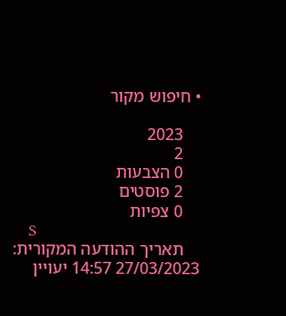• חיפוש מקור

    2023
    2
    0 הצבעות
    2 פוסטים
    0 צפיות
    S
    תאריך ההודעה המקורית: 27/03/2023 14:57 יעויין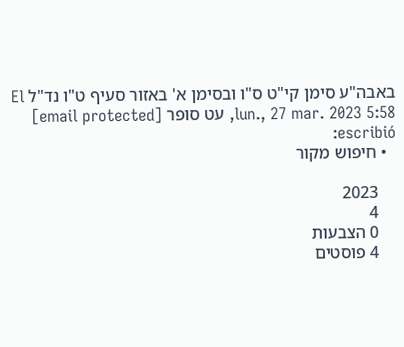באבה"ע סימן קי"ט ס"ו ובסימן א' באזור סעיף ט"ו נד"ל El lun., 27 mar. 2023 5:58, עט סופר [email protected] escribió:
  • חיפוש מקור

    2023
    4
    0 הצבעות
    4 פוסטים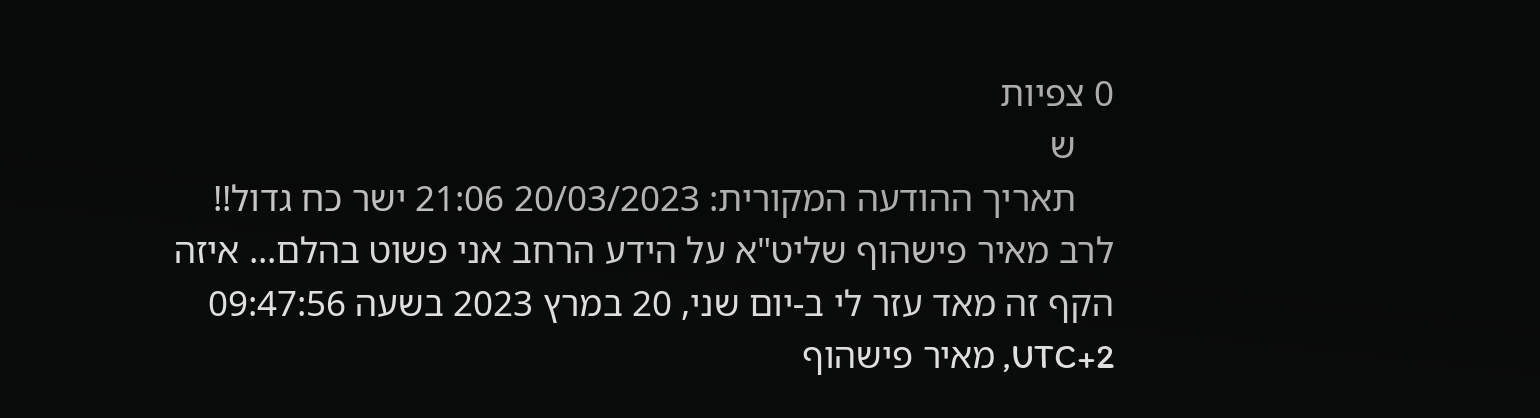0 צפיות
    ש
    תאריך ההודעה המקורית: 20/03/2023 21:06 ישר כח גדול!! לרב מאיר פישהוף שליט"א על הידע הרחב אני פשוט בהלם... איזה הקף זה מאד עזר לי ב-יום שני, 20 במרץ 2023 בשעה 09:47:56 UTC+2, מאיר פישהוף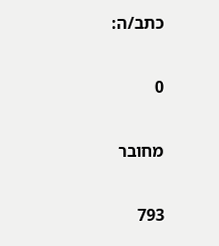כתב/ה:

0

מחובר

793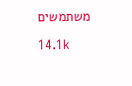משתמשים

14.1k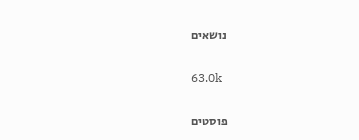נושאים

63.0k

פוסטים